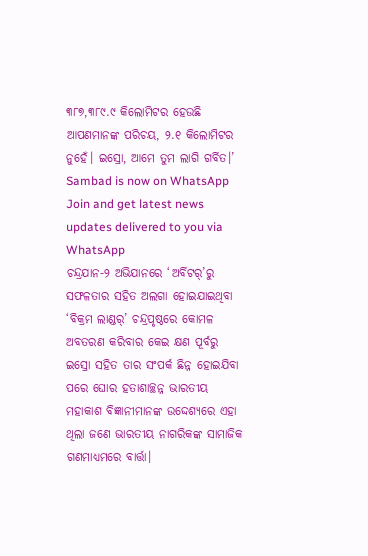୩୮୭,୩୮୯.୯ କିଲୋମିଟର ହେଉଛି ଆପଣମାନଙ୍କ ପରିଚୟ, ୨.୧ କିଲୋମିଟର ନୁହେଁ। ଇସ୍ରୋ, ଆମେ ତୁମ ଲାଗି ଗର୍ବିତ।’
Sambad is now on WhatsApp
Join and get latest news updates delivered to you via WhatsApp
ଚନ୍ଦ୍ରଯାନ-୨ ଅଭିଯାନରେ ‘ଅର୍ବିଟର୍’ରୁ ସଫଳତାର ସହିତ ଅଲଗା ହୋଇଯାଇଥିବା ‘ବିକ୍ରମ ଲାଣ୍ଡର୍’ ଚନ୍ଦ୍ରପୃଷ୍ଠରେ କୋମଳ ଅବତରଣ କରିବାର କେଇ କ୍ଷଣ ପୂର୍ବରୁ ଇସ୍ରୋ ସହିତ ତାର ସଂପର୍କ ଛିନ୍ନ ହୋଇଯିବା ପରେ ଘୋର ହତାଶାଚ୍ଛନ୍ନ ଭାରତୀୟ ମହାକାଶ ବିଜ୍ଞାନୀମାନଙ୍କ ଉଦ୍ଦେଶ୍ୟରେ ଏହା ଥିଲା ଜଣେ ଭାରତୀୟ ନାଗରିକଙ୍କ ସାମାଜିକ ଗଣମାଧ୍ୟମରେ ବାର୍ତ୍ତା।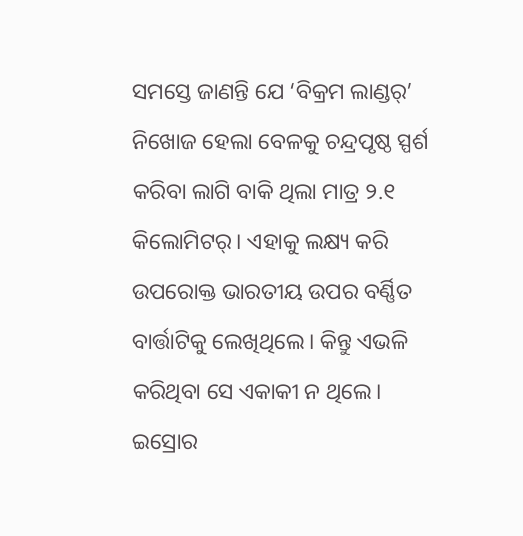ସମସ୍ତେ ଜାଣନ୍ତି ଯେ ‘ବିକ୍ରମ ଲାଣ୍ଡର୍’ ନିଖୋଜ ହେଲା ବେଳକୁ ଚନ୍ଦ୍ରପୃଷ୍ଠ ସ୍ପର୍ଶ କରିବା ଲାଗି ବାକି ଥିଲା ମାତ୍ର ୨.୧ କିଲୋମିଟର୍। ଏହାକୁ ଲକ୍ଷ୍ୟ କରି ଉପରୋକ୍ତ ଭାରତୀୟ ଉପର ବର୍ଣ୍ଣିତ ବାର୍ତ୍ତାଟିକୁ ଲେଖିଥିଲେ। କିନ୍ତୁ ଏଭଳି କରିଥିବା ସେ ଏକାକୀ ନ ଥିଲେ। ଇସ୍ରୋର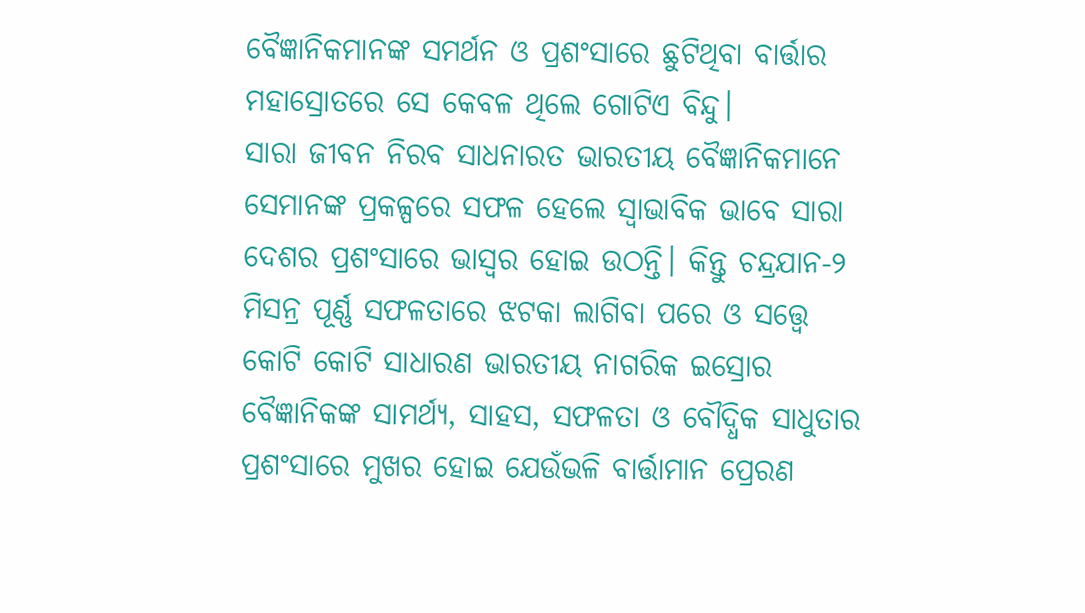ବୈଜ୍ଞାନିକମାନଙ୍କ ସମର୍ଥନ ଓ ପ୍ରଶଂସାରେ ଛୁଟିଥିବା ବାର୍ତ୍ତାର ମହାସ୍ରୋତରେ ସେ କେବଳ ଥିଲେ ଗୋଟିଏ ବିନ୍ଦୁ।
ସାରା ଜୀବନ ନିରବ ସାଧନାରତ ଭାରତୀୟ ବୈଜ୍ଞାନିକମାନେ ସେମାନଙ୍କ ପ୍ରକଳ୍ପରେ ସଫଳ ହେଲେ ସ୍ବାଭାବିକ ଭାବେ ସାରା ଦେଶର ପ୍ରଶଂସାରେ ଭାସ୍ବର ହୋଇ ଉଠନ୍ତି। କିନ୍ତୁ ଚନ୍ଦ୍ରଯାନ-୨ ମିସନ୍ର ପୂର୍ଣ୍ଣ ସଫଳତାରେ ଝଟକା ଲାଗିବା ପରେ ଓ ସତ୍ତ୍ବେ କୋଟି କୋଟି ସାଧାରଣ ଭାରତୀୟ ନାଗରିକ ଇସ୍ରୋର ବୈଜ୍ଞାନିକଙ୍କ ସାମର୍ଥ୍ୟ, ସାହସ, ସଫଳତା ଓ ବୌଦ୍ଧିକ ସାଧୁତାର ପ୍ରଶଂସାରେ ମୁଖର ହୋଇ ଯେଉଁଭଳି ବାର୍ତ୍ତାମାନ ପ୍ରେରଣ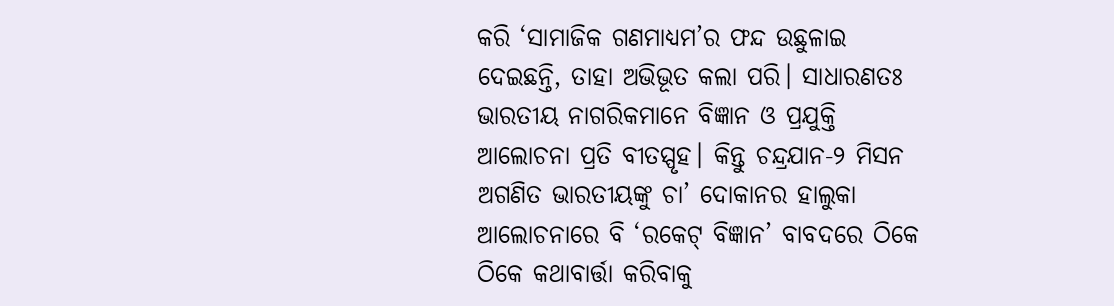କରି ‘ସାମାଜିକ ଗଣମାଧ୍ୟମ’ର ଫନ୍ଦ ଉଛୁଳାଇ ଦେଇଛନ୍ତି, ତାହା ଅଭିଭୂତ କଲା ପରି। ସାଧାରଣତଃ ଭାରତୀୟ ନାଗରିକମାନେ ବିଜ୍ଞାନ ଓ ପ୍ରଯୁକ୍ତି ଆଲୋଚନା ପ୍ରତି ବୀତସ୍ପୃହ। କିନ୍ତୁ ଚନ୍ଦ୍ରଯାନ-୨ ମିସନ ଅଗଣିତ ଭାରତୀୟଙ୍କୁ ଚା’ ଦୋକାନର ହାଲୁକା ଆଲୋଚନାରେ ବି ‘ରକେଟ୍ ବିଜ୍ଞାନ’ ବାବଦରେ ଠିକେ ଠିକେ କଥାବାର୍ତ୍ତା କରିବାକୁ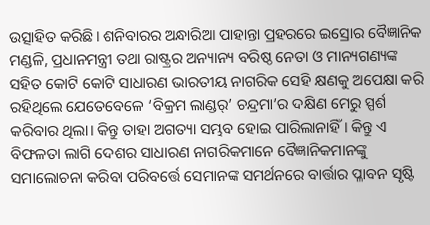ଉତ୍ସାହିତ କରିଛି। ଶନିବାରର ଅନ୍ଧାରିଆ ପାହାନ୍ତା ପ୍ରହରରେ ଇସ୍ରୋର ବୈଜ୍ଞାନିକ ମଣ୍ଡଳି, ପ୍ରଧାନମନ୍ତ୍ରୀ ତଥା ରାଷ୍ଟ୍ରର ଅନ୍ୟାନ୍ୟ ବରିଷ୍ଠ ନେତା ଓ ମାନ୍ୟଗଣ୍ୟଙ୍କ ସହିତ କୋଟି କୋଟି ସାଧାରଣ ଭାରତୀୟ ନାଗରିକ ସେହି କ୍ଷଣକୁ ଅପେକ୍ଷା କରି ରହିଥିଲେ ଯେତେବେଳେ ‘ବିକ୍ରମ ଲାଣ୍ଡର୍’ ଚନ୍ଦ୍ରମା’ର ଦକ୍ଷିଣ ମେରୁ ସ୍ପର୍ଶ କରିବାର ଥିଲା। କିନ୍ତୁ ତାହା ଅଗତ୍ୟା ସମ୍ଭବ ହୋଇ ପାରିଲାନାହିଁ। କିନ୍ତୁ ଏ ବିଫଳତା ଲାଗି ଦେଶର ସାଧାରଣ ନାଗରିକମାନେ ବୈଜ୍ଞାନିକମାନଙ୍କୁ ସମାଲୋଚନା କରିବା ପରିବର୍ତ୍ତେ ସେମାନଙ୍କ ସମର୍ଥନରେ ବାର୍ତ୍ତାର ପ୍ଳାବନ ସୃଷ୍ଟି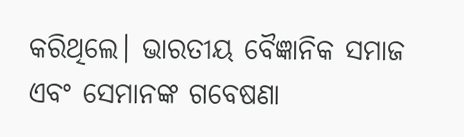କରିଥିଲେ। ଭାରତୀୟ ବୈଜ୍ଞାନିକ ସମାଜ ଏବଂ ସେମାନଙ୍କ ଗବେଷଣା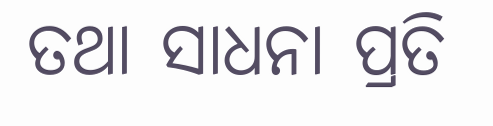ତଥା ସାଧନା ପ୍ରତି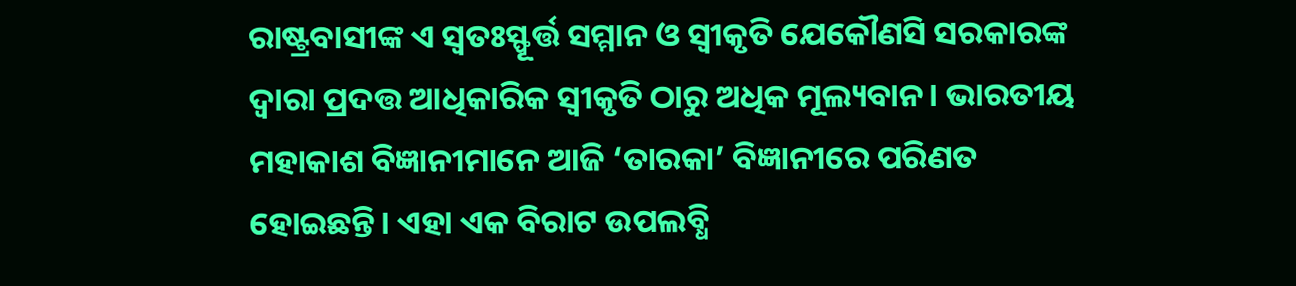ରାଷ୍ଟ୍ରବାସୀଙ୍କ ଏ ସ୍ବତଃସ୍ଫୂର୍ତ୍ତ ସମ୍ମାନ ଓ ସ୍ବୀକୃତି ଯେକୌଣସି ସରକାରଙ୍କ ଦ୍ବାରା ପ୍ରଦତ୍ତ ଆଧିକାରିକ ସ୍ବୀକୃତି ଠାରୁ ଅଧିକ ମୂଲ୍ୟବାନ। ଭାରତୀୟ ମହାକାଶ ବିଜ୍ଞାନୀମାନେ ଆଜି ‘ତାରକା’ ବିଜ୍ଞାନୀରେ ପରିଣତ ହୋଇଛନ୍ତି। ଏହା ଏକ ବିରାଟ ଉପଲବ୍ଧି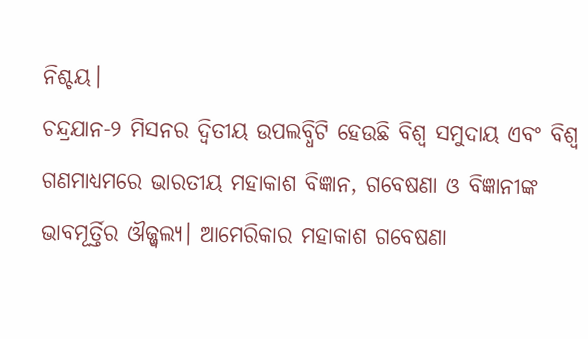ନିଶ୍ଚୟ।
ଚନ୍ଦ୍ରଯାନ-୨ ମିସନର ଦ୍ବିତୀୟ ଉପଲବ୍ଧିଟି ହେଉଛି ବିଶ୍ବ ସମୁଦାୟ ଏବଂ ବିଶ୍ବ ଗଣମାଧ୍ୟମରେ ଭାରତୀୟ ମହାକାଶ ବିଜ୍ଞାନ, ଗବେଷଣା ଓ ବିଜ୍ଞାନୀଙ୍କ ଭାବମୂର୍ତ୍ତିର ଔଜ୍ଜ୍ବଲ୍ୟ। ଆମେରିକାର ମହାକାଶ ଗବେଷଣା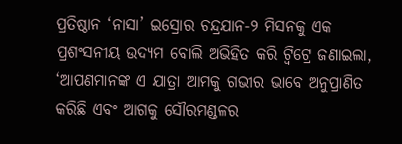ପ୍ରତିଷ୍ଠାନ ‘ନାସା’ ଇସ୍ରୋର ଚନ୍ଦ୍ରଯାନ-୨ ମିସନକୁ ଏକ ପ୍ରଶଂସନୀୟ ଉଦ୍ୟମ ବୋଲି ଅଭିହିତ କରି ଟ୍ବିଟ୍ରେ ଜଣାଇଲା, ‘ଆପଣମାନଙ୍କ ଏ ଯାତ୍ରା ଆମକୁ ଗଭୀର ଭାବେ ଅନୁପ୍ରାଣିତ କରିଛି ଏବଂ ଆଗକୁ ସୌରମଣ୍ଡଳର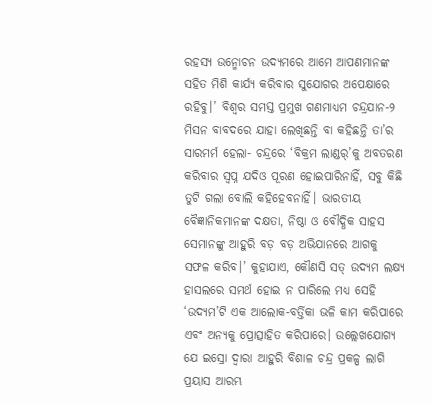ରହସ୍ୟ ଉନ୍ମୋଚନ ଉଦ୍ୟମରେ ଆମେ ଆପଣମାନଙ୍କ ସହିତ ମିଶି କାର୍ଯ୍ୟ କରିବାର ସୁଯୋଗର ଅପେକ୍ଷାରେ ରହିବୁ।’ ବିଶ୍ବର ସମସ୍ତ ପ୍ରମୁଖ ଗଣମାଧ୍ୟମ ଚନ୍ଦ୍ରଯାନ-୨ ମିସନ ବାବଦରେ ଯାହା ଲେଖିଛନ୍ତି ବା କହିଛନ୍ତି ତା’ର ସାରମର୍ମ ହେଲା- ଚନ୍ଦ୍ରରେ ‘ବିକ୍ରମ ଲାଣ୍ଡର୍’କୁ ଅବତରଣ କରିବାର ସ୍ବପ୍ନ ଯଦିଓ ପୂରଣ ହୋଇପାରିନାହିଁ, ସବୁ କିଛି ତୁଟି ଗଲା ବୋଲି କହିହେବନାହିଁ। ଭାରତୀୟ ବୈଜ୍ଞାନିକମାନଙ୍କ ଦକ୍ଷତା, ନିଷ୍ଠା ଓ ବୌଦ୍ଧିକ ସାହସ ସେମାନଙ୍କୁ ଆହୁରି ବଡ଼ ବଡ଼ ଅଭିଯାନରେ ଆଗକୁ ସଫଳ କରିବ।’ କୁହାଯାଏ, କୌଣସି ସତ୍ ଉଦ୍ୟମ ଲକ୍ଷ୍ୟ ହାସଲରେ ସମର୍ଥ ହୋଇ ନ ପାରିଲେ ମଧ୍ୟ ସେହି ‘ଉଦ୍ୟମ’ଟି ଏକ ଆଲୋକ-ବର୍ତ୍ତିକା ଭଳି କାମ କରିପାରେ ଏବଂ ଅନ୍ୟକୁ ପ୍ରୋତ୍ସାହିତ କରିପାରେ। ଉଲ୍ଲେଖଯୋଗ୍ୟ ଯେ ଇସ୍ରୋ ଦ୍ବାରା ଆହୁରି ବିଶାଳ ଚନ୍ଦ୍ର ପ୍ରକଳ୍ପ ଲାଗି ପ୍ରୟାସ ଆରମ୍ଭ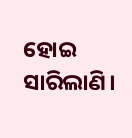ହୋଇ ସାରିଲାଣି।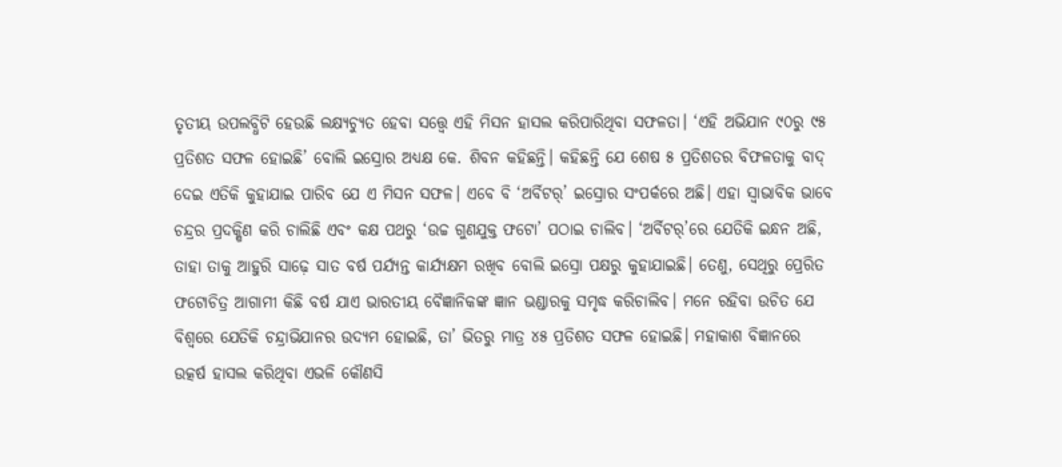ତୃତୀୟ ଉପଲବ୍ଧିଟି ହେଉଛି ଲକ୍ଷ୍ୟଚ୍ୟୁତ ହେବା ସତ୍ତ୍ବେ ଏହି ମିସନ ହାସଲ କରିପାରିଥିବା ସଫଳତା। ‘ଏହି ଅଭିଯାନ ୯୦ରୁ ୯୫ ପ୍ରତିଶତ ସଫଳ ହୋଇଛି’ ବୋଲି ଇସ୍ରୋର ଅଧ୍ୟକ୍ଷ କେ. ଶିବନ କହିଛନ୍ତି। କହିଛନ୍ତି ଯେ ଶେଷ ୫ ପ୍ରତିଶତର ବିଫଳତାକୁ ବାଦ୍ ଦେଇ ଏତିକି କୁହାଯାଇ ପାରିବ ଯେ ଏ ମିସନ ସଫଳ। ଏବେ ବି ‘ଅର୍ବିଟର୍’ ଇସ୍ରୋର ସଂପର୍କରେ ଅଛି। ଏହା ସ୍ବାଭାବିକ ଭାବେ ଚନ୍ଦ୍ରର ପ୍ରଦକ୍ଷିଣ କରି ଚାଲିଛି ଏବଂ କକ୍ଷ ପଥରୁ ‘ଉଚ୍ଚ ଗୁଣଯୁକ୍ତ ଫଟୋ’ ପଠାଇ ଚାଲିବ। ‘ଅର୍ବିଟର୍’ରେ ଯେତିକି ଇନ୍ଧନ ଅଛି, ତାହା ତାକୁ ଆହୁରି ସାଢ଼େ ସାତ ବର୍ଷ ପର୍ଯ୍ୟନ୍ତ କାର୍ଯ୍ୟକ୍ଷମ ରଖିବ ବୋଲି ଇସ୍ରୋ ପକ୍ଷରୁ କୁହାଯାଇଛି। ତେଣୁ, ସେଥିରୁ ପ୍ରେରିତ ଫଟୋଚିତ୍ର ଆଗାମୀ କିଛି ବର୍ଷ ଯାଏ ଭାରତୀୟ ବୈଜ୍ଞାନିକଙ୍କ ଜ୍ଞାନ ଭଣ୍ଡାରକୁ ସମୃଦ୍ଧ କରିଚାଲିବ। ମନେ ରହିବା ଉଚିତ ଯେ ବିଶ୍ବରେ ଯେତିକି ଚନ୍ଦ୍ରାଭିଯାନର ଉଦ୍ୟମ ହୋଇଛି, ତା’ ଭିତରୁ ମାତ୍ର ୪୫ ପ୍ରତିଶତ ସଫଳ ହୋଇଛି। ମହାକାଶ ବିଜ୍ଞାନରେ ଉତ୍କର୍ଷ ହାସଲ କରିଥିବା ଏଭଳି କୌଣସି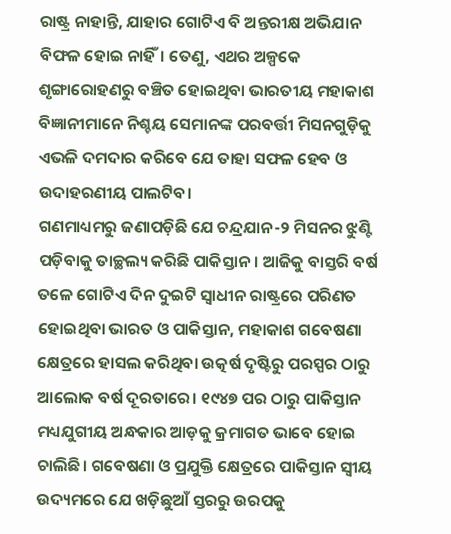ରାଷ୍ଟ୍ର ନାହାନ୍ତି, ଯାହାର ଗୋଟିଏ ବି ଅନ୍ତରୀକ୍ଷ ଅଭିଯାନ ବିଫଳ ହୋଇ ନାହିଁ। ତେଣୁ, ଏଥର ଅଳ୍ପକେ ଶୃଙ୍ଗାରୋହଣରୁ ବଞ୍ଚିତ ହୋଇଥିବା ଭାରତୀୟ ମହାକାଶ ବିଜ୍ଞାନୀମାନେ ନିଶ୍ଚୟ ସେମାନଙ୍କ ପରବର୍ତ୍ତୀ ମିସନଗୁଡ଼ିକୁ ଏଭଳି ଦମଦାର କରିବେ ଯେ ତାହା ସଫଳ ହେବ ଓ ଉଦାହରଣୀୟ ପାଲଟିବ।
ଗଣମାଧ୍ୟମରୁ ଜଣାପଡ଼ିଛି ଯେ ଚନ୍ଦ୍ରଯାନ-୨ ମିସନର ଝୁଣ୍ଟି ପଡ଼ିବାକୁ ତାଚ୍ଛଲ୍ୟ କରିଛି ପାକିସ୍ତାନ। ଆଜିକୁ ବାସ୍ତରି ବର୍ଷ ତଳେ ଗୋଟିଏ ଦିନ ଦୁଇଟି ସ୍ବାଧୀନ ରାଷ୍ଟ୍ରରେ ପରିଣତ ହୋଇଥିବା ଭାରତ ଓ ପାକିସ୍ତାନ, ମହାକାଶ ଗବେଷଣା କ୍ଷେତ୍ରରେ ହାସଲ କରିଥିବା ଉତ୍କର୍ଷ ଦୃଷ୍ଟିରୁ ପରସ୍ପର ଠାରୁ ଆଲୋକ ବର୍ଷ ଦୂରତାରେ। ୧୯୪୭ ପର ଠାରୁ ପାକିସ୍ତାନ ମଧ୍ୟଯୁଗୀୟ ଅନ୍ଧକାର ଆଡ଼କୁ କ୍ରମାଗତ ଭାବେ ହୋଇ ଚାଲିଛି। ଗବେଷଣା ଓ ପ୍ରଯୁକ୍ତି କ୍ଷେତ୍ରରେ ପାକିସ୍ତାନ ସ୍ବୀୟ ଉଦ୍ୟମରେ ଯେ ଖଡ଼ିଛୁଆଁ ସ୍ତରରୁ ଉରପକୁ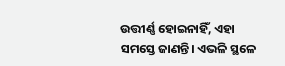ଉତ୍ତୀର୍ଣ୍ଣ ହୋଇନାହିଁ, ଏହା ସମସ୍ତେ ଜାଣନ୍ତି। ଏଭଳି ସ୍ଥଳେ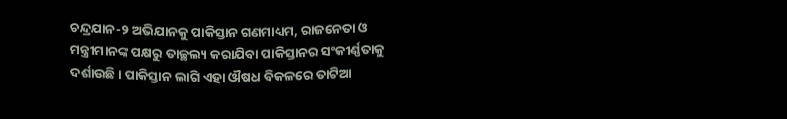ଚନ୍ଦ୍ରଯାନ-୨ ଅଭିଯାନକୁ ପାକିସ୍ତାନ ଗଣମାଧ୍ୟମ, ରାଜନେତା ଓ ମନ୍ତ୍ରୀମାନଙ୍କ ପକ୍ଷରୁ ତାଚ୍ଛଲ୍ୟ କରାଯିବା ପାକିସ୍ତାନର ସଂକୀର୍ଣ୍ଣତାକୁ ଦର୍ଶାଉଛି। ପାକିସ୍ତାନ ଲାଗି ଏହା ଔଷଧ ବିକଳରେ ତାଟିଆ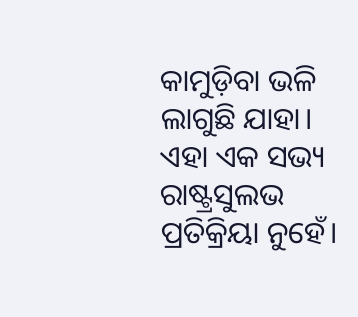କାମୁଡ଼ିବା ଭଳି ଲାଗୁଛି ଯାହା। ଏହା ଏକ ସଭ୍ୟ ରାଷ୍ଟ୍ରସୁଲଭ ପ୍ରତିକ୍ରିୟା ନୁହେଁ।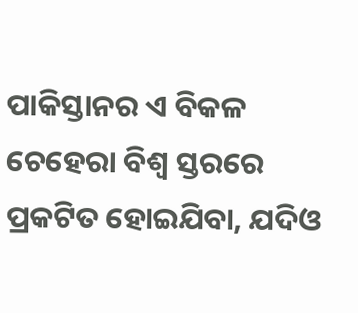ପାକିସ୍ତାନର ଏ ବିକଳ ଚେହେରା ବିଶ୍ବ ସ୍ତରରେ ପ୍ରକଟିତ ହୋଇଯିବା, ଯଦିଓ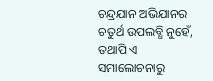ଚନ୍ଦ୍ରଯାନ ଅଭିଯାନର ଚତୁର୍ଥ ଉପଲବ୍ଧି ନୁହେଁ, ତଥାପି ଏ ସମାଲୋଚନାରୁ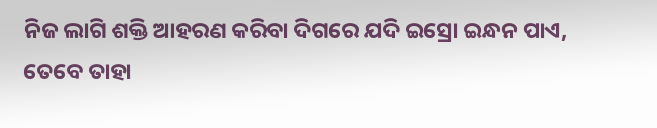ନିଜ ଲାଗି ଶକ୍ତି ଆହରଣ କରିବା ଦିଗରେ ଯଦି ଇସ୍ରୋ ଇନ୍ଧନ ପାଏ, ତେବେ ତାହା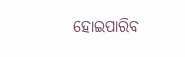ହୋଇପାରିବ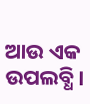ଆଉ ଏକ ଉପଲବ୍ଧି।